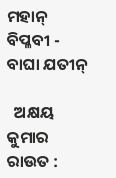ମହାନ୍ ବିପ୍ଳବୀ - ବାଘା ଯତୀନ୍

  ଅକ୍ଷୟ କୁମାର ରାଉତ :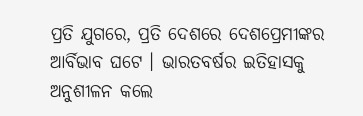ପ୍ରତି ଯୁଗରେ, ପ୍ରତି ଦେଶରେ ଦେଶପ୍ରେମୀଙ୍କର ଆର୍ବିଭାବ ଘଟେ । ଭାରତବର୍ଷର ଇତିହାସକୁ ଅନୁଶୀଳନ କଲେ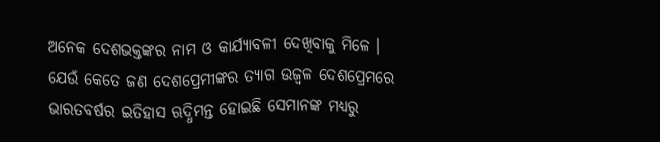ଅନେକ ଦେଶଭକ୍ତଙ୍କର ନାମ ଓ କାର୍ଯ୍ୟାବଳୀ ଦେଖିବାକୁ ମିଳେ । ଯେଉଁ କେତେ ଜଣ ଦେଶପ୍ରେମୀଙ୍କର ତ୍ୟାଗ ଉଜ୍ୱଳ ଦେଶପ୍ରେମରେ ଭାରତବର୍ଷର ଇତିହାସ ଋଦ୍ଧିମନ୍ତ ହୋଇଛି ସେମାନଙ୍କ ମଧ୍ୟରୁ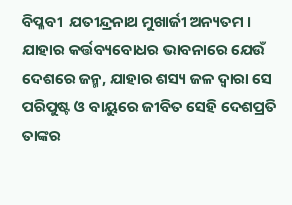ବିପ୍ଳବୀ  ଯତୀନ୍ଦ୍ରନାଥ ମୁଖାର୍ଜୀ ଅନ୍ୟତମ । ଯାହାର କର୍ତ୍ତବ୍ୟବୋଧର ଭାବନାରେ ଯେଉଁ ଦେଶରେ ଜନ୍ମ, ଯାହାର ଶସ୍ୟ ଜଳ ଦ୍ୱାରା ସେ ପରିପୁଷ୍ଟ ଓ ବାୟୁରେ ଜୀବିତ ସେହି ଦେଶପ୍ରତି ତାଙ୍କର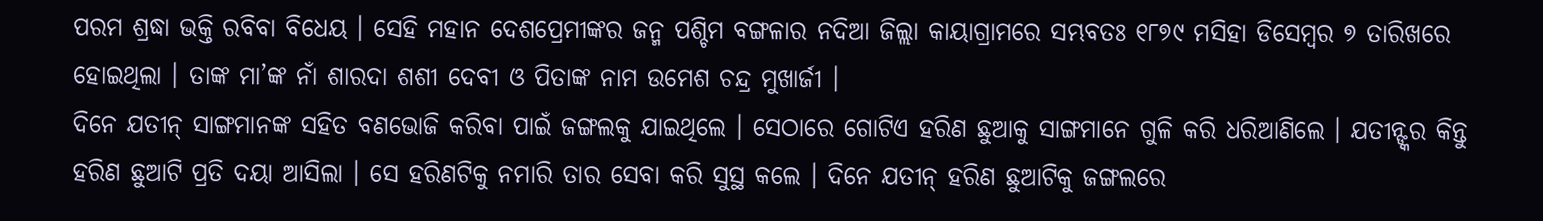ପରମ ଶ୍ରଦ୍ଧା ଭକ୍ତି ରବିବା ବିଧେୟ । ସେହି ମହାନ ଦେଶପ୍ରେମୀଙ୍କର ଜନ୍ମ ପଶ୍ଚିମ ବଙ୍ଗଳାର ନଦିଆ ଜିଲ୍ଲା କାୟାଗ୍ରାମରେ ସମ୍ଭବତଃ ୧୮୭୯ ମସିହା ଡିସେମ୍ବର ୭ ତାରିଖରେ ହୋଇଥିଲା । ତାଙ୍କ ମା’ଙ୍କ ନାଁ ଶାରଦା ଶଶୀ ଦେବୀ ଓ ପିତାଙ୍କ ନାମ ଉମେଶ ଚନ୍ଦ୍ର ମୁଖାର୍ଜୀ ।
ଦିନେ ଯତୀନ୍ ସାଙ୍ଗମାନଙ୍କ ସହିତ ବଣଭୋଜି କରିବା ପାଇଁ ଜଙ୍ଗଲକୁ ଯାଇଥିଲେ । ସେଠାରେ ଗୋଟିଏ ହରିଣ ଛୁଆକୁ ସାଙ୍ଗମାନେ ଗୁଳି କରି ଧରିଆଣିଲେ । ଯତୀନ୍ଙ୍କର କିନ୍ତୁ ହରିଣ ଛୁଆଟି ପ୍ରତି ଦୟା ଆସିଲା । ସେ ହରିଣଟିକୁ ନମାରି ତାର ସେବା କରି ସୁସ୍ଥ କଲେ । ଦିନେ ଯତୀନ୍ ହରିଣ ଛୁଆଟିକୁ ଜଙ୍ଗଲରେ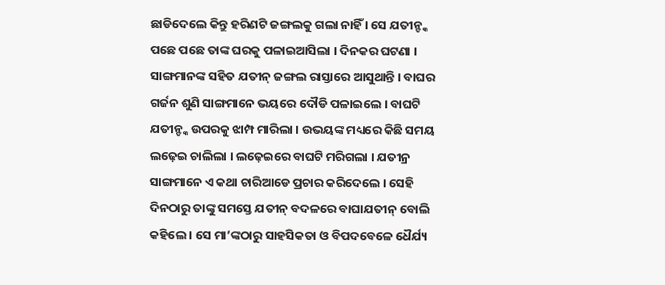ଛାଡିଦେଲେ କିନ୍ତୁ ହରିଣଟି ଜଙ୍ଗଲକୁ ଗଲା ନାହିଁ । ସେ ଯତୀନ୍ଙ୍କ ପଛେ ପଛେ ତାଙ୍କ ଘରକୁ ପଳାଇଆସିଲା । ଦିନକର ଘଟଣା । ସାଙ୍ଗମାନଙ୍କ ସହିତ ଯତୀନ୍ ଜଙ୍ଗଲ ରାସ୍ତାରେ ଆସୁଥାନ୍ତି । ବାଘର ଗର୍ଜନ ଶୁଣି ସାଙ୍ଗମାନେ ଭୟରେ ଦୌଡି ପଳାଇଲେ । ବାଘଟି ଯତୀନ୍ଙ୍କ ଉପରକୁ ଝାମ୍ପ ମାରିଲା । ଉଭୟଙ୍କ ମଧ୍ୟରେ କିଛି ସମୟ ଲଢ଼େଇ ଚାଲିଲା । ଲଢ଼େଇରେ ବାଘଟି ମରିଗଲା । ଯତୀନ୍ର ସାଙ୍ଗମାନେ ଏ କଥା ଚାରିଆଡେ ପ୍ରଚାର କରିଦେଲେ । ସେହି ଦିନଠାରୁ ତାଙ୍କୁ ସମସ୍ତେ ଯତୀନ୍ ବଦଳରେ ବାଘାଯତୀନ୍ ବୋଲି କହିଲେ । ସେ ମା’ଙ୍କଠାରୁ ସାହସିକତା ଓ ବିପଦବେଳେ ଧୈର୍ଯ୍ୟ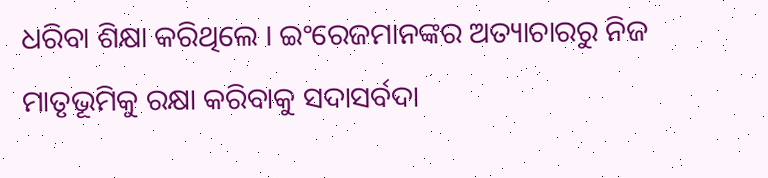ଧରିବା ଶିକ୍ଷା କରିଥିଲେ । ଇଂରେଜମାନଙ୍କର ଅତ୍ୟାଚାରରୁ ନିଜ ମାତୃଭୂମିକୁ ରକ୍ଷା କରିବାକୁ ସଦାସର୍ବଦା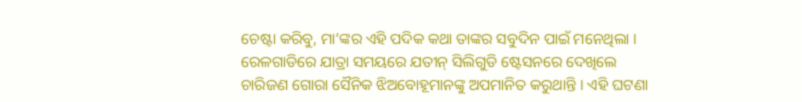ଚେଷ୍ଟା କରିବୁ, ମା’ଙ୍କର ଏହି ପଦିକ କଥା ତାଙ୍କର ସବୁଦିନ ପାଇଁ ମନେଥିଲା । ରେଳଗାଡିରେ ଯାତ୍ରା ସମୟରେ ଯତୀନ୍ ସିଲିଗୁଡି ଷ୍ଟେସନରେ ଦେଖିଲେ ଚାରିଜଣ ଗୋରା ସୈନିକ ଝିଅବୋହୂମାନଙ୍କୁ ଅପମାନିତ କରୁଥାନ୍ତି । ଏହି ଘଟଣା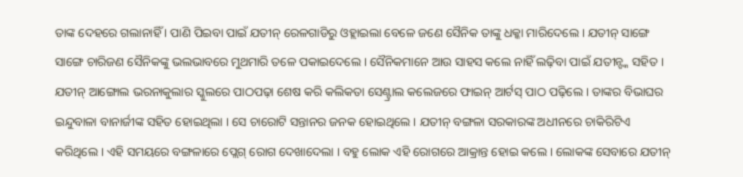ତାଙ୍କ ଦେହରେ ଗଲାନାହିଁ । ପାଣି ପିଇବା ପାଇଁ ଯତୀନ୍ ରେଳଗାଡିରୁ ଓହ୍ଲାଇଲା ବେଳେ ଜଣେ ସୈନିକ ତାଙ୍କୁ ଧକ୍କା ମାରିଦେଲେ । ଯତୀନ୍ ସାଙ୍ଗେ ସାଙ୍ଗେ ଚାରିଜଣ ସୈନିକଙ୍କୁ ଭଲଭାବରେ ମୁଥମାରି ତଳେ ପକାଇଦେଲେ । ସୈନିକମାନେ ଆଉ ସାହସ କଲେ ନାହିଁ ଲଢ଼ିବା ପାଇଁ ଯତୀନ୍ଙ୍କ ସହିତ ।
ଯତୀନ୍ ଆଙ୍ଗୋଲ ଭରନାକୁଲାର ସ୍କୁଲରେ ପାଠପଢ଼ା ଶେଷ କରି କଲିକତା ସେଣ୍ଟ୍ରାଲ କଲେଜରେ ଫାଇନ୍ ଆର୍ଟସ୍ ପାଠ ପଢ଼ିଲେ । ତାଙ୍କର ବିଭାଘର ଇନ୍ଦୁବାଳା ବାନାର୍ଜୀଙ୍କ ସହିତ ହୋଇଥିଲା । ସେ ଚାରୋଟି ସନ୍ତାନର ଜନକ ହୋଇଥିଲେ । ଯତୀନ୍ ବଙ୍ଗଳା ସରକାରଙ୍କ ଅଧୀନରେ ଚାକିରିଟିଏ କରିଥିଲେ । ଏହି ସମୟରେ ବଙ୍ଗଳାରେ ପ୍ଲେଗ୍ ରୋଗ ଦେଖାଦେଲା । ବହୁ ଲୋକ ଏହି ରୋଗରେ ଆକ୍ରାନ୍ତ ହୋଇ କଲେ । ଲୋକଙ୍କ ସେବାରେ ଯତୀନ୍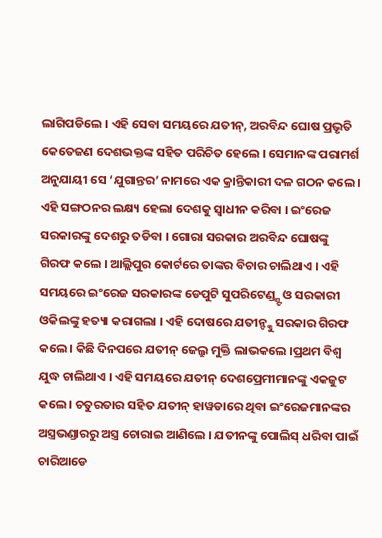ଲାଗିପଡିଲେ । ଏହି ସେବା ସମୟରେ ଯତୀନ୍, ଅରବିନ୍ଦ ଘୋଷ ପ୍ରଭୃତି କେତେଜଣ ଦେଶଭକ୍ତଙ୍କ ସହିତ ପରିଚିତ ହେଲେ । ସେମାନଙ୍କ ପରାମର୍ଶ ଅନୁଯାୟୀ ସେ ‘ଯୁଗାନ୍ତର’ ନାମରେ ଏକ କ୍ରାନ୍ତିକାରୀ ଦଳ ଗଠନ କଲେ । ଏହି ସଙ୍ଗଠନର ଲକ୍ଷ୍ୟ ହେଲା ଦେଶକୁ ସ୍ୱାଧୀନ କରିବା । ଇଂରେଜ ସରକାରଙ୍କୁ ଦେଶରୁ ତଡିବା । ଗୋରା ସରକାର ଅରବିନ୍ଦ ଘୋଷଙ୍କୁ ଗିରଫ କଲେ । ଆଲ୍ଲିପୁର କୋର୍ଟରେ ତାଙ୍କର ବିଚାର ଚାଲିଥାଏ । ଏହି ସମୟରେ ଇଂରେଜ ସରକାରଙ୍କ ଡେପୁଟି ସୁପରିଟେଣ୍ଡ୍ଣ୍ଟ ଓ ସରକାରୀ ଓକିଲଙ୍କୁ ହତ୍ୟା କରାଗଲା । ଏହି ଦୋଷରେ ଯତୀନ୍ଙ୍କୁ ସରକାର ଗିରଫ କଲେ । କିଛି ଦିନପରେ ଯତୀନ୍ ଜେଲ୍ରୁ ମୁକ୍ତି ଲାଭକଲେ ।ପ୍ରଥମ ବିଶ୍ୱ ଯୁଦ୍ଧ ଚାଲିଥାଏ । ଏହି ସମୟରେ ଯତୀନ୍ ଦେଶପ୍ରେମୀମାନଙ୍କୁ ଏକଜୁଟ କଲେ । ଚତୁରତାର ସହିତ ଯତୀନ୍ ହାୱଡାରେ ଥିବା ଇଂରେଜମାନଙ୍କର ଅସ୍ତ୍ରଭଣ୍ଡାରରୁ ଅସ୍ତ୍ର ଚୋରାଇ ଆଣିଲେ । ଯତୀନଙ୍କୁ ପୋଲିସ୍ ଧରିବା ପାଇଁ ଚାରିଆଡେ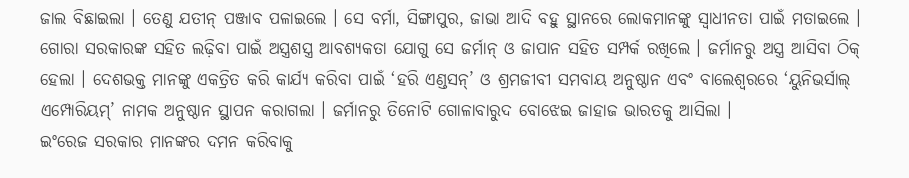ଜାଲ ବିଛାଇଲା । ତେଣୁ ଯତୀନ୍ ପଞ୍ଜାବ ପଳାଇଲେ । ସେ ବର୍ମା, ସିଙ୍ଗାପୁର, ଜାଭା ଆଦି ବହୁ ସ୍ଥାନରେ ଲୋକମାନଙ୍କୁ ସ୍ୱାଧୀନତା ପାଇଁ ମତାଇଲେ । ଗୋରା ସରକାରଙ୍କ ସହିତ ଲଢ଼ିବା ପାଇଁ ଅସ୍ତ୍ରଶସ୍ତ୍ର ଆବଶ୍ୟକତା ଯୋଗୁ ସେ ଜର୍ମାନ୍ ଓ ଜାପାନ ସହିତ ସମ୍ପର୍କ ରଖିଲେ । ଜର୍ମାନରୁ ଅସ୍ତ୍ର ଆସିବା ଠିକ୍ ହେଲା । ଦେଶଭକ୍ତ ମାନଙ୍କୁ ଏକତ୍ରିତ କରି କାର୍ଯ୍ୟ କରିବା ପାଇଁ ‘ହରି ଏଣ୍ଡସନ୍’ ଓ ଶ୍ରମଜୀବୀ ସମବାୟ ଅନୁଷ୍ଠାନ ଏବଂ ବାଲେଶ୍ୱରରେ ‘ୟୁନିଭର୍ସାଲ୍ ଏମ୍ପୋରିୟମ୍’ ନାମକ ଅନୁଷ୍ଠାନ ସ୍ଥାପନ କରାଗଲା । ଜର୍ମାନରୁ ତିନୋଟି ଗୋଳାବାରୁଦ ବୋଝେଇ ଜାହାଜ ଭାରତକୁ ଆସିଲା ।
ଇଂରେଜ ସରକାର ମାନଙ୍କର ଦମନ କରିବାକୁ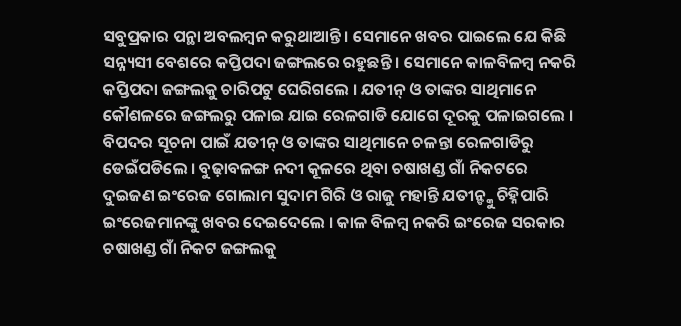ସବୁପ୍ରକାର ପନ୍ଥା ଅବଲମ୍ବନ କରୁଥାଆନ୍ତି । ସେମାନେ ଖବର ପାଇଲେ ଯେ କିଛି ସନ୍ନ୍ୟସୀ ବେଶରେ କପ୍ତିପଦା ଜଙ୍ଗଲରେ ରହୁଛନ୍ତି । ସେମାନେ କାଳବିଳମ୍ବ ନକରି କପ୍ତିପଦା ଜଙ୍ଗଲକୁ ଚାରିପଟୁ ଘେରିଗଲେ । ଯତୀନ୍ ଓ ତାଙ୍କର ସାଥିମାନେ କୌଶଳରେ ଜଙ୍ଗଲରୁ ପଳାଇ ଯାଇ ରେଳଗାଡି ଯୋଗେ ଦୂରକୁ ପଳାଇଗଲେ । ବିପଦର ସୂଚନା ପାଇଁ ଯତୀନ୍ ଓ ତାଙ୍କର ସାଥିମାନେ ଚଳନ୍ତା ରେଳଗାଡିରୁ ଡେଇଁପଡିଲେ । ବୁଢ଼ାବଳଙ୍ଗ ନଦୀ କୂଳରେ ଥିବା ଚଷାଖଣ୍ଡ ଗାଁ ନିକଟରେ ଦୁଇଜଣ ଇଂରେଜ ଗୋଲାମ ସୁଦାମ ଗିରି ଓ ରାଜୁ ମହାନ୍ତି ଯତୀନ୍ଙ୍କୁ ଚିହ୍ନିପାରି ଇଂରେଜମାନଙ୍କୁ ଖବର ଦେଇଦେଲେ । କାଳ ବିଳମ୍ବ ନକରି ଇଂରେଜ ସରକାର ଚଷାଖଣ୍ଡ ଗାଁ ନିକଟ ଜଙ୍ଗଲକୁ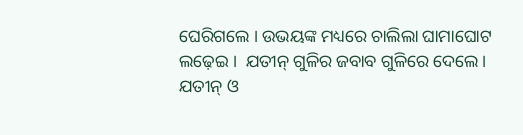ଘେରିଗଲେ । ଉଭୟଙ୍କ ମଧ୍ୟରେ ଚାଲିଲା ଘାମାଘୋଟ ଲଢ଼େଇ ।  ଯତୀନ୍ ଗୁଳିର ଜବାବ ଗୁଳିରେ ଦେଲେ । ଯତୀନ୍ ଓ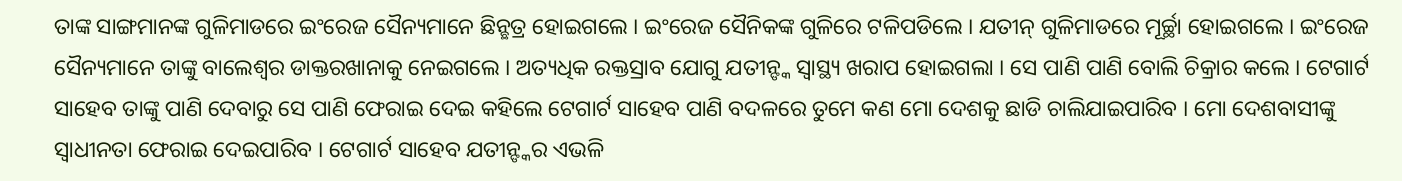ତାଙ୍କ ସାଙ୍ଗମାନଙ୍କ ଗୁଳିମାଡରେ ଇଂରେଜ ସୈନ୍ୟମାନେ ଛିନ୍ଛତ୍ର ହୋଇଗଲେ । ଇଂରେଜ ସୈନିକଙ୍କ ଗୁଳିରେ ଟଳିପଡିଲେ । ଯତୀନ୍ ଗୁଳିମାଡରେ ମୂର୍ଚ୍ଛା ହୋଇଗଲେ । ଇଂରେଜ ସୈନ୍ୟମାନେ ତାଙ୍କୁ ବାଲେଶ୍ୱର ଡାକ୍ତରଖାନାକୁ ନେଇଗଲେ । ଅତ୍ୟଧିକ ରକ୍ତସ୍ରାବ ଯୋଗୁ ଯତୀନ୍ଙ୍କ ସ୍ୱାସ୍ଥ୍ୟ ଖରାପ ହୋଇଗଲା । ସେ ପାଣି ପାଣି ବୋଲି ଚିକ୍ରାର କଲେ । ଟେଗାର୍ଟ ସାହେବ ତାଙ୍କୁ ପାଣି ଦେବାରୁ ସେ ପାଣି ଫେରାଇ ଦେଇ କହିଲେ ଟେଗାର୍ଟ ସାହେବ ପାଣି ବଦଳରେ ତୁମେ କଣ ମୋ ଦେଶକୁ ଛାଡି ଚାଲିଯାଇପାରିବ । ମୋ ଦେଶବାସୀଙ୍କୁ ସ୍ୱାଧୀନତା ଫେରାଇ ଦେଇପାରିବ । ଟେଗାର୍ଟ ସାହେବ ଯତୀନ୍ଙ୍କର ଏଭଳି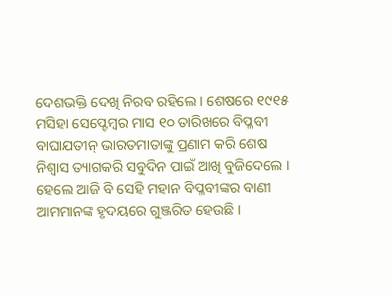ଦେଶଭକ୍ତି ଦେଖି ନିରବ ରହିଲେ । ଶେଷରେ ୧୯୧୫ ମସିହା ସେପ୍ଟେମ୍ବର ମାସ ୧୦ ତାରିଖରେ ବିପ୍ଳବୀ ବାଘାଯତୀନ୍ ଭାରତମାତାଙ୍କୁ ପ୍ରଣାମ କରି ଶେଷ ନିଶ୍ୱାସ ତ୍ୟାଗକରି ସବୁଦିନ ପାଇଁ ଆଖି ବୁଜିଦେଲେ । ହେଲେ ଆଜି ବି ସେହି ମହାନ ବିପ୍ଳବୀଙ୍କର ବାଣୀ ଆମମାନଙ୍କ ହୃଦୟରେ ଗୁଞ୍ଜରିତ ହେଉଛି ।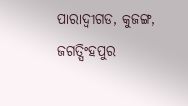ପାରାଦ୍ୱୀଗଡ, କୁଜଙ୍ଗ, ଜଗତ୍ସିଂହପୁର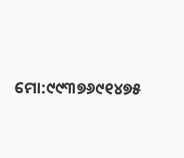ମୋ:୯୯୩୭୬୯୧୪୭୫